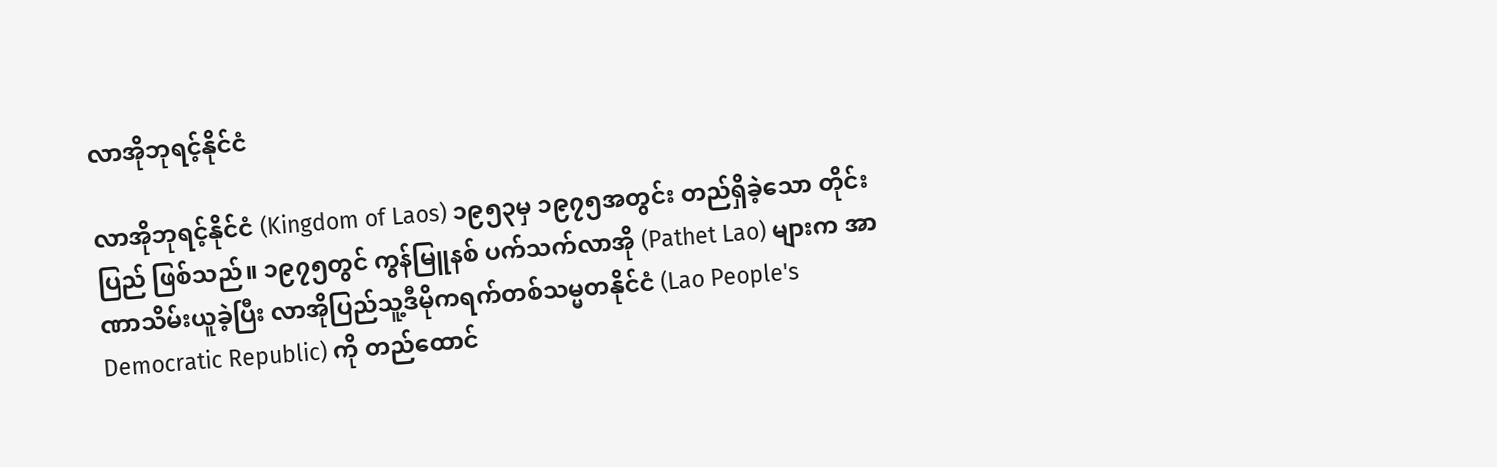လာအိုဘုရင့်နိုင်ငံ

လာအိုဘုရင့်နိုင်ငံ (Kingdom of Laos) ၁၉၅၃မှ ၁၉၇၅အတွင်း တည်ရှိခဲ့သော တိုင်းပြည် ဖြစ်သည်။ ၁၉၇၅တွင် ကွန်မြူနစ် ပက်သက်လာအို (Pathet Lao) များက အာဏာသိမ်းယူခဲ့ပြီး လာအိုပြည်သူ့ဒီမိုကရက်တစ်သမ္မတနိုင်ငံ (Lao People's Democratic Republic) ကို တည်ထောင်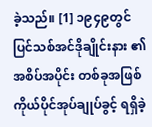ခဲ့သည်။ [1] ၁၉၄၉တွင် ပြင်သစ်အင်ဒိုချိုင်းနား ၏ အစိပ်အပိုင်း တစ်ခုအဖြစ် ကိုယ်ပိုင်အုပ်ချုပ်ခွင့် ရရှိခဲ့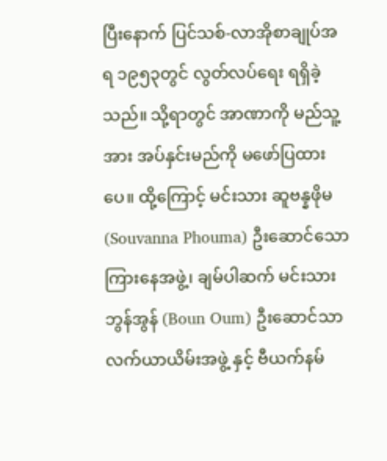ပြီးနောက် ပြင်သစ်-လာအိုစာချုပ်အရ ၁၉၅၃တွင် လွတ်လပ်ရေး ရရှိခဲ့သည်။ သို့ရာတွင် အာဏာကို မည်သူ့အား အပ်နှင်းမည်ကို မဖော်ပြထားပေ။ ထို့ကြောင့် မင်းသား ဆူဗန္နဖိုမ (Souvanna Phouma) ဦးဆောင်သော ကြားနေအဖွဲ့၊ ချမ်ပါဆက် မင်းသား ဘွန်အွန် (Boun Oum) ဦးဆောင်သာ လက်ယာယိမ်းအဖွဲ့ နှင့် ဗီယက်နမ်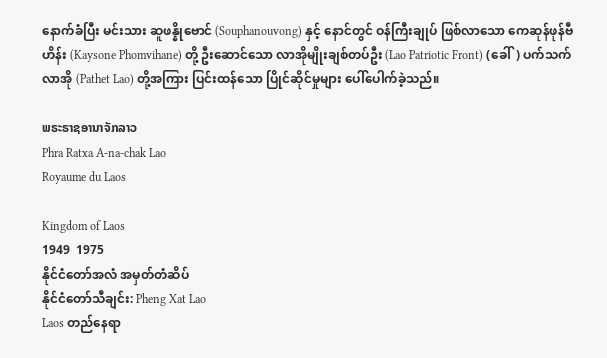နောက်ခံပြီး မင်းသား ဆူဖန္နိုဗောင် (Souphanouvong) နှင့် နောင်တွင် ဝန်ကြီးချုပ် ဖြစ်လာသော ကေဆုန်ဖုန်ဗီဟိန်း (Kaysone Phomvihane) တို့ ဦးဆောင်သော လာအိုမျိုးချစ်တပ်ဦး (Lao Patriotic Front) (ခေါ်) ပက်သက်လာအို (Pathet Lao) တို့အကြား ပြင်းထန်သော ပြိုင်ဆိုင်မှုများ ပေါ်ပေါက်ခဲ့သည်။

ພຣະຣາຊອານາຈັກລາວ
Phra Ratxa A-na-chak Lao
Royaume du Laos

Kingdom of Laos
1949  1975
နိုင်ငံတော်အလံ အမှတ်တံဆိပ်
နိုင်ငံတော်သီချင်း: Pheng Xat Lao
Laos တည်နေရာ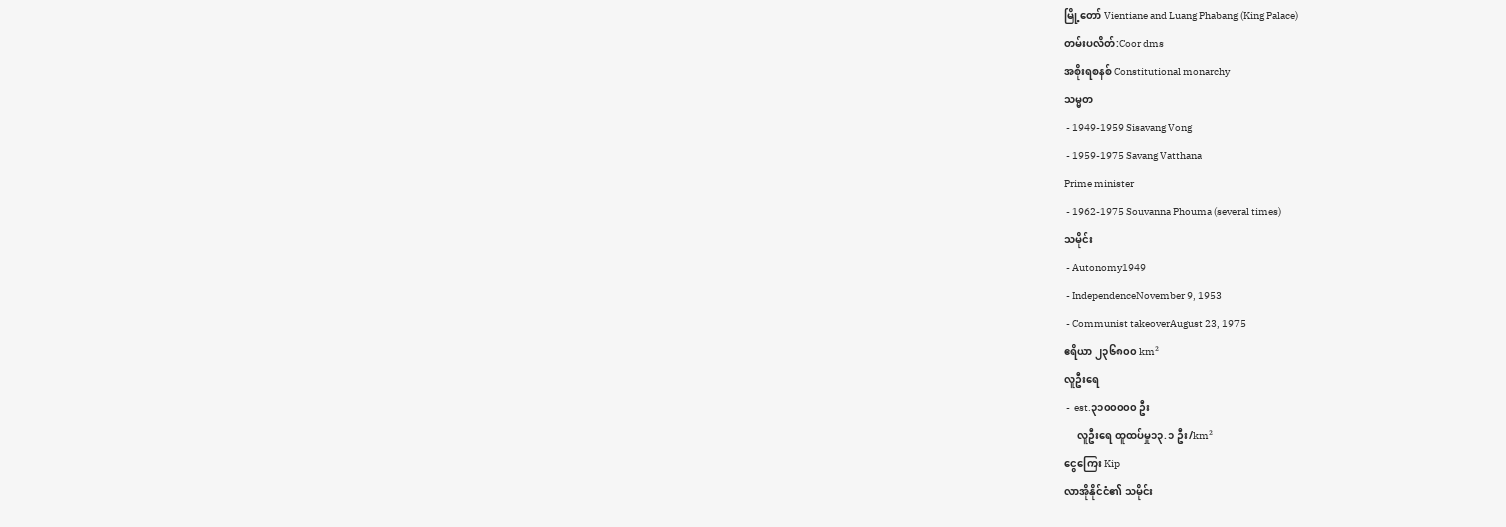မြို့တော် Vientiane and Luang Phabang (King Palace)
တမ်းပလိတ်:Coor dms
အစိုးရစနစ် Constitutional monarchy
သမ္မတ
 - 1949-1959 Sisavang Vong
 - 1959-1975 Savang Vatthana
Prime minister
 - 1962-1975 Souvanna Phouma (several times)
သမိုင်း
 - Autonomy1949
 - IndependenceNovember 9, 1953
 - Communist takeoverAugust 23, 1975
ဧရိယာ ၂၃၆၈၀၀ km²
လူဦးရေ
 -  est.၃၁၀၀၀၀၀ ဦး
     လူဦးရေ ထူထပ်မှု၁၃.၁ ဦး/km²
ငွေကြေး Kip
လာအိုနိုင်ငံ၏ သမိုင်း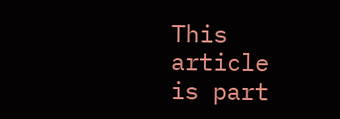This article is part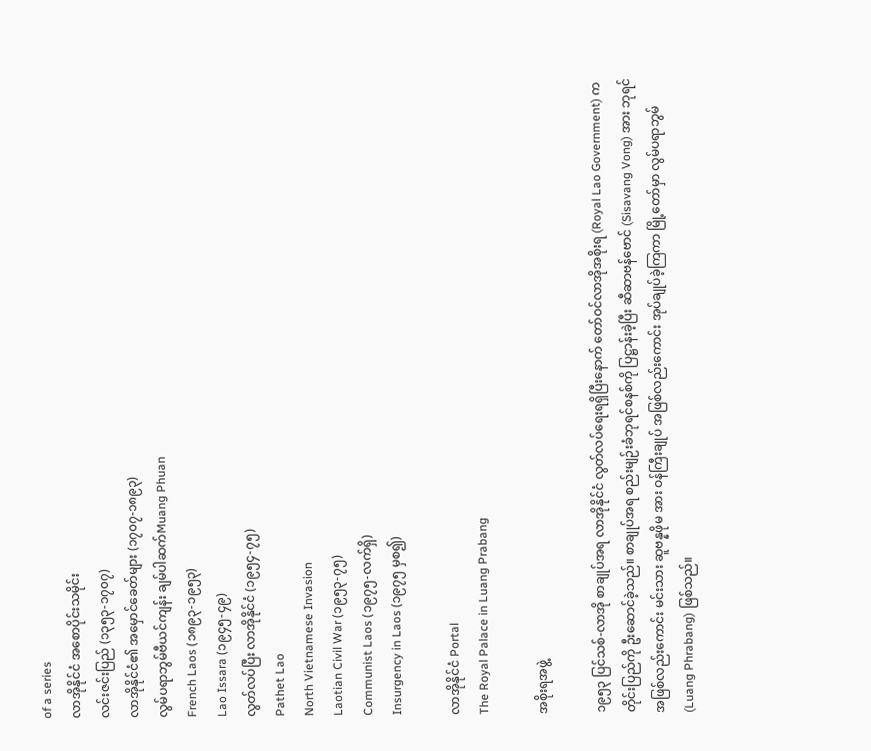of a series
လာအိုနိုင်ငံ အစောပိုင်းသမိုင်း
လင်းဇင်းပြည် (၁၃၅၃-၁၇၀၇)
လာအိုနိုင်ငံ၏ အမှောင်ခေတ်များ (၁၇၀၇-၁၈၉၃)
လွမ်ပရာဘွမ်ဗီယင်ကျန်း ချမ်ပါဆက်Muang Phuan
French Laos (၁၈၉၃-၁၉၅၃)
Lao Issara (၁၉၄၅-၄၉)
လွတ်လပ်ပြီး လာအိုနိုင်ငံ (၁၉၅၄-၇၅)
Pathet Lao
North Vietnamese Invasion
Laotian Civil War (၁၉၅၃-၇၅)
Communist Laos (၁၉၇၅-လက်ရှိ)
Insurgency in Laos (၁၉၇၅ မှစ၍)

လာအိုနိုင်ငံ Portal
The Royal Palace in Luang Prabang

အစိုးရအဖွဲ့

၁၉၅၃ ပြင်သစ်-လာအို စာချုပ်အရ လာအိုနိုင်ငံ လွတ်လပ်ရေးရရှိပြီးနောက် တော်ဝင်လာအိုအစိုးရ (Royal Lao Government) က တိုင်းပြည်ကို ဦးဆောင်ခဲ့သည်။ စာချုပ်အရ စည်းမျဉ်းခံဘုရင်စနစ်ကို ပြဋ္ဌာန်းခဲ့ပြီး ဆီဆာဗန်ဗောင် (Sisavang Vong) အား ဘုရင်အဖြစ်လည်းကောင်း မင်းသား ဆူဗန္နဖိုမ အား ဝန်ကြီးချုပ် အဖြစ်လည်းကောင်း အုပ်ချုပ်ခဲ့ကြကာ မြို့တော်မှာ လွမ်ပရာဘွမ် (Luang Phrabang) ဖြစ်သည်။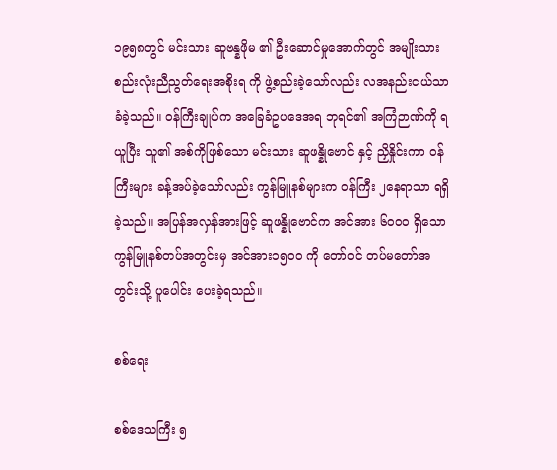၁၉၅၈တွင် မင်းသား ဆူဗန္နဖိုမ ၏ ဦးဆောင်မှုအောက်တွင် အမျိုးသား စည်းလုံးညီညွတ်ရေးအစိုးရ ကို ဖွဲ့စည်းခဲ့သော်လည်း လအနည်းငယ်သာ ခံခဲ့သည်။ ဝန်ကြီးချုပ်က အ‌ခြေခံဥပဒေအရ ဘုရင်၏ အကြံဉာဏ်ကို ရယူပြီး သူ၏ အစ်ကိုဖြစ်သော မင်းသား ဆူဖန္နိုဗောင် နှင့် ညှိနှိုင်းကာ ဝန်ကြီးများ ခန့်အပ်ခဲ့သော်လည်း ကွန်မြူနစ်များက ဝန်ကြီး ၂နေရာသာ ရရှိခဲ့သည်။ အပြန်အလှန်အားဖြင့် ဆူဖန္နိုဗောင်က အင်အား ၆၀၀၀ ရှိသော ကွန်မြူနစ်တပ်အတွင်းမှ အင်အား၁၅၀၀ ကို တော်ဝင် တပ်မတော်အတွင်းသို့ ပူပေါင်း ပေးခဲ့ရသည်။

စစ်ရေး

စစ်ဒေသကြီး ၅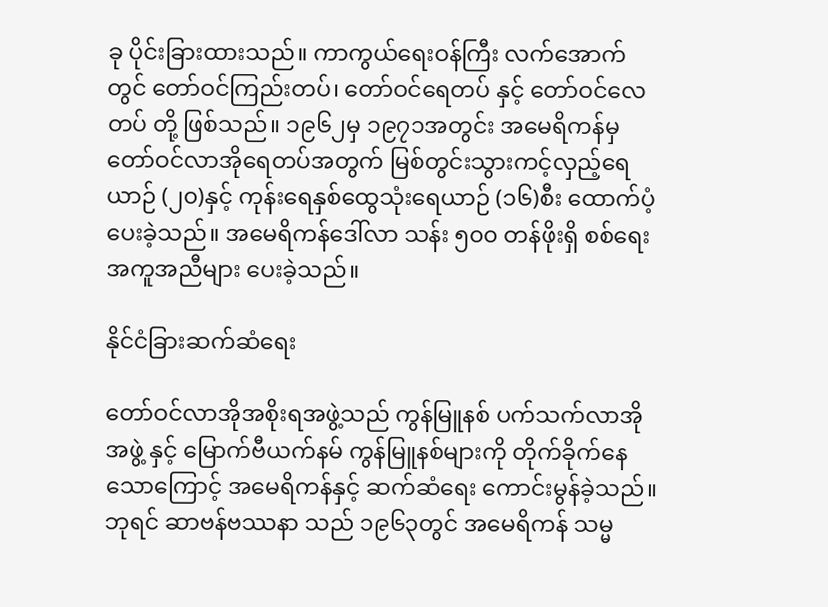ခု ပိုင်းခြားထားသည်။ ကာကွယ်ရေးဝန်ကြီး လက်အောက်တွင် တော်ဝင်ကြည်းတပ်၊ တော်ဝင်ရေတပ် နှင့် တော်ဝင်လေတပ် တို့ ဖြစ်သည်။ ၁၉၆၂မှ ၁၉၇၁အတွင်း အမေရိကန်မှ တော်ဝင်လာအိုရေတပ်အတွက် မြစ်တွင်းသွားကင့်လှည့်ရေယာဉ် (၂၀)နှင့် ကုန်းရေနှစ်ထွေသုံးရေယာဉ် (၁၆)စီး ထောက်ပံ့ပေးခဲ့သည်။ အမေရိကန်ဒေါ်လာ သန်း ၅၀၀ တန်ဖိုးရှိ စစ်ရေးအကူအညီများ ပေးခဲ့သည်။

နိုင်ငံခြားဆက်ဆံရေး

တော်ဝင်လာအိုအစိုးရအဖွဲ့သည် ကွန်မြူနစ် ပက်သက်လာအို အဖွဲ့ နှင့် မြောက်ဗီယက်နမ် ကွန်မြူနစ်များကို တိုက်ခိုက်နေသောကြောင့် အမေရိကန်နှင့် ဆက်ဆံရေး ကောင်းမွန်ခဲ့သည်။ ဘုရင် ဆာဗန်ဗဿနာ သည် ၁၉၆၃တွင် အမေရိကန် သမ္မ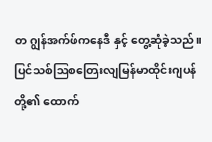တ ဂျွန်အက်ဖ်ကနေဒီ နှင့် တွေ့ဆုံခဲ့သည်။ ပြင်သစ်ဩစတြေးလျမြန်မာထိုင်းဂျပန် တို့၏ ထောက်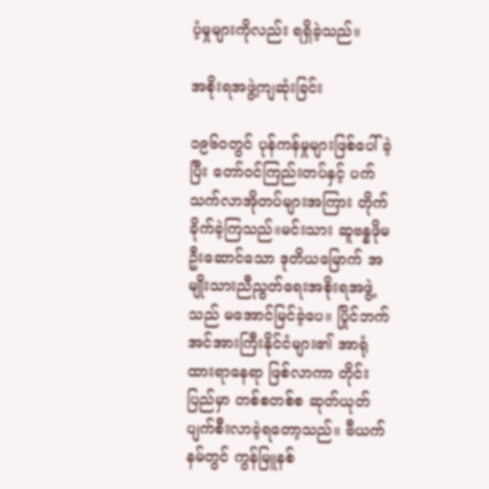ပံ့မှုများကိုလည်း ရရှိခဲ့သည်။

အစိုးရအဖွဲ့ကျဆုံးခြင်း

၁၉၆၀တွင် ပုန်ကန်မှုများဖြစ်ပေါ်ခဲ့ပြီး တော်ဝင်ကြည်းတပ်နှင့် ပက်သက်လာအိုတပ်များအကြား တိုက်ခိုက်ခဲ့ကြသည်။မင်းသား ဆူဗန္နဖိုမ ဦးဆောင်သော ဒုတိယမြောက် အမျိုးသားညီညွတ်ရေးအစိုးရအဖွဲ့သည် မအောင်မြင်ခဲ့ပေ။ ပြိုင်ဘက်အင်အားကြီးနိုင်ငံများ၏ အာရုံထားရာနေရာ ဖြစ်လာကာ တိုင်းပြည်မှာ တစ်စတစ်စ ဆုတ်ယုတ်ပျက်စီးလာခဲ့ရတော့သည်။ ဗီယက်နမ်တွင် ကွန်မြူနစ်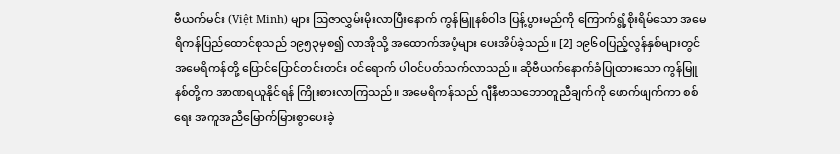ဗီယက်မင်း (Việt Minh) များ ဩဇာလွှမ်းမိုးလာပြီးနောက် ကွန်မြူနစ်ဝါဒ ပြန့်ပွားမည်ကို ကြောက်ရွံ့စိုးရိမ်သော အမေရိကန်ပြည်ထောင်စုသည် ၁၉၅၃မှစ၍ လာအိုသို့ အထောက်အပံ့များ ပေးအိပ်ခဲ့သည်။ [2] ၁၉၆၀ပြည့်လွန်နှစ်များတွင် အမေရိကန်တို့ ပြောင်ပြောင်တင်းတင်း ဝင်ရောက် ပါဝင်ပတ်သက်လာသည်။ ဆိုဗီယက်နောက်ခံပြုထားသော ကွန်မြူနစ်တို့က အာဏရယူနိုင်ရန် ကြိုးစားလာကြသည်။ အမေရိကန်သည် ဂျီနီဗာသဘောတူညီချက်ကို ဖောက်ဖျက်ကာ စစ်ရေး အကူအညီမြောက်မြားစွာပေးခဲ့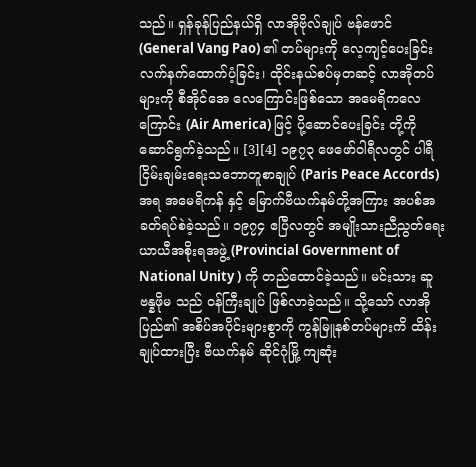သည်။ ရှန်ခုန်ပြည်နယ်ရှိ လာအိုဗိုလ်ချုပ် ဗန်ဖောင် (General Vang Pao) ၏ တပ်များကို လေ့ကျင့်ပေးခြင်း လက်နက်ထောက်ပံ့ခြင်း၊ ထိုင်းနယ်စပ်မှတဆင့် လာအိုတပ်များကို စီအိုင်အေ လေကြောင်းဖြစ်သော အမေရိကလေကြောင်း (Air America) ဖြင့် ပို့ဆောင်ပေးခြင်း တို့ကို ဆောင်ရွက်ခဲ့သည်။ [3][4] ၁၉၇၃ ဖေဖော်ဝါရီလတွင် ပါရီငြိမ်းချမ်းရေးသဘောတူစာချုပ် (Paris Peace Accords) အရ အမေရိကန် နှင့် မြောက်ဗီယက်နမ်တို့အကြား အပစ်အခတ်ရပ်စဲခဲ့သည်။ ၁၉၇၄ ဧပြီလတွင် အမျိုးသားညီညွတ်ရေးယာယီအစိုးရအဖွဲ့ (Provincial Government of National Unity ) ကို တည်ထောင်ခဲ့သည်။ မင်းသား ဆူဗန္နဖိုမ သည် ဝန်ကြီးချုပ် ဖြစ်လာခဲ့သည်။ သို့သော် လာအိုပြည်၏ အစိပ်အပိုင်းများစွာကို ကွန်မြူနစ်တပ်များကိ ထိန်းချုပ်ထားပြီး ဗီယက်နမ် ဆိုင်ဂုံမြို့ ကျဆုံး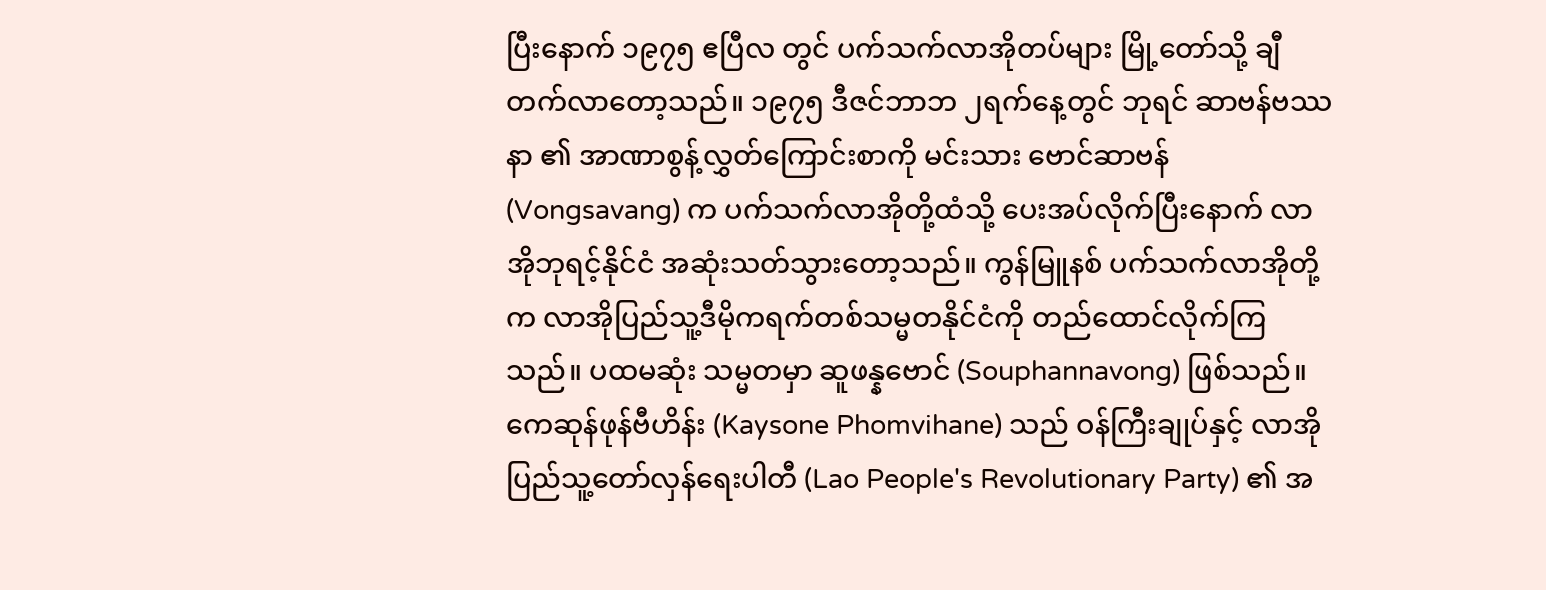ပြီးနောက် ၁၉၇၅ ဧပြီလ တွင် ပက်သက်လာအိုတပ်များ မြို့တော်သို့ ချီတက်လာတော့သည်။ ၁၉၇၅ ဒီဇင်ဘာဘ ၂ရက်နေ့တွင် ဘုရင် ဆာဗန်ဗဿနာ ၏ အာဏာစွန့်လွှတ်ကြောင်းစာကို မင်းသား ဗောင်ဆာဗန် (Vongsavang) က ပက်သက်လာအိုတို့ထံသို့ ပေးအပ်လိုက်ပြီးနောက် လာအိုဘုရင့်နိုင်ငံ အဆုံးသတ်သွားတော့သည်။ ကွန်မြူနစ် ပက်သက်လာအိုတို့က လာအိုပြည်သူ့ဒီမိုကရက်တစ်သမ္မတနိုင်ငံကို တည်ထောင်လိုက်ကြသည်။ ပထမဆုံး သမ္မတမှာ ဆူဖန္နဗောင် (Souphannavong) ဖြစ်သည်။ ကေဆုန်ဖုန်ဗီဟိန်း (Kaysone Phomvihane) သည် ဝန်ကြီးချုပ်နှင့် လာအိုပြည်သူ့တော်လှန်ရေးပါတီ (Lao People's Revolutionary Party) ၏ အ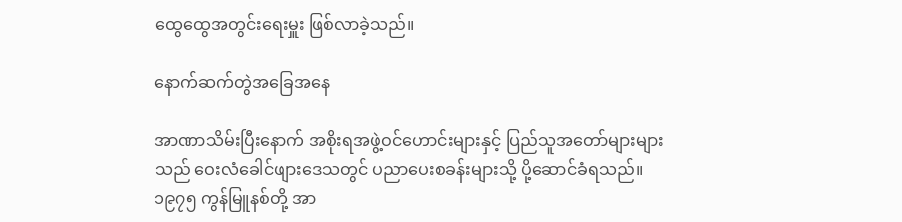ထွေထွေအတွင်းရေးမှူး ဖြစ်လာခဲ့သည်။

နောက်ဆက်တွဲအခြေအနေ

အာဏာသိမ်းပြီးနောက် အစိုးရအဖွဲ့ဝင်ဟောင်းများနှင့် ပြည်သူအတော်များများသည် ဝေးလံခေါင်ဖျားဒေသတွင် ပညာပေးစခန်းများသို့ ပို့ဆောင်ခံရသည်။ ၁၉၇၅ ကွန်မြူနစ်တို့ အာ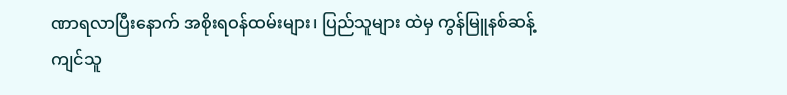ဏာရလာပြီးနောက် အစိုးရဝန်ထမ်းများ၊ ပြည်သူများ ထဲမှ ကွန်မြူနစ်ဆန့်ကျင်သူ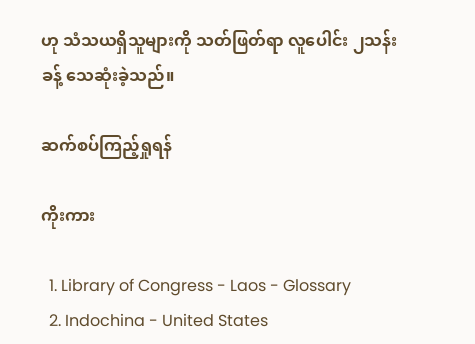ဟု သံသယရှိသူများကို သတ်ဖြတ်ရာ လူပေါင်း ၂သန်းခန့် သေဆုံးခဲ့သည်။

ဆက်စပ်ကြည့်ရှုရန်

ကိုးကား

  1. Library of Congress - Laos - Glossary
  2. Indochina - United States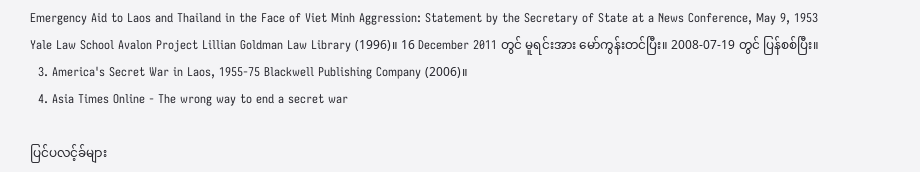Emergency Aid to Laos and Thailand in the Face of Viet Minh Aggression: Statement by the Secretary of State at a News Conference, May 9, 1953 Yale Law School Avalon Project Lillian Goldman Law Library (1996)။ 16 December 2011 တွင် မူရင်းအား မော်ကွန်းတင်ပြီး။ 2008-07-19 တွင် ပြန်စစ်ပြီး။
  3. America's Secret War in Laos, 1955-75 Blackwell Publishing Company (2006)။
  4. Asia Times Online - The wrong way to end a secret war

ပြင်ပလင့်ခ်များ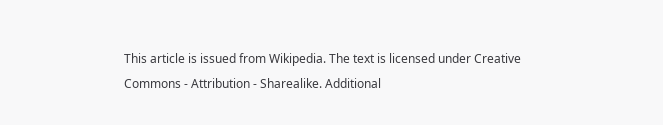This article is issued from Wikipedia. The text is licensed under Creative Commons - Attribution - Sharealike. Additional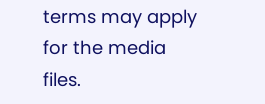terms may apply for the media files.